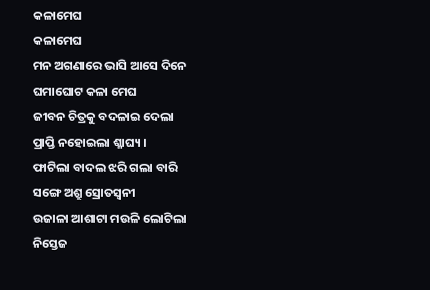କଳାମେଘ
କଳାମେଘ
ମନ ଅଗଣାରେ ଭାସି ଆସେ ଦିନେ
ଘମାଘୋଟ କଳା ମେଘ
ଜୀବନ ଚିତ୍ରକୁ ବଦଳାଇ ଦେଲା
ପ୍ରାପ୍ତି ନହୋଇଲା ଶ୍ଳାଘ୍ୟ ।
ଫାଟିଲା ବାଦଲ ଝରି ଗଲା ବାରି
ସଙ୍ଗେ ଅଶ୍ରୁ ସ୍ରୋତସ୍ବନୀ
ଉଜାଳା ଆଶାଟା ମଉଳି ଲୋଟିଲା
ନିସ୍ତେଜ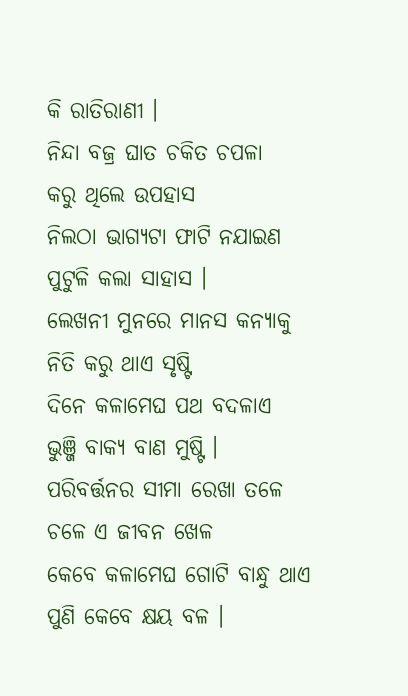କି ରାତିରାଣୀ ।
ନିନ୍ଦା ବଜ୍ର ଘାତ ଚକିତ ଚପଳା
କରୁ ଥିଲେ ଉପହାସ
ନିଲଠା ଭାଗ୍ୟଟା ଫାଟି ନଯାଇଣ
ପୁଟୁଳି କଲା ସାହାସ ।
ଲେଖନୀ ମୁନରେ ମାନସ କନ୍ୟାକୁ
ନିତି କରୁ ଥାଏ ସୃଷ୍ଟି
ଦିନେ କଳାମେଘ ପଥ ବଦଳାଏ
ଭୁଞ୍ଜି ବାକ୍ୟ ବାଣ ମୁଷ୍ଟି ।
ପରିବର୍ତ୍ତନର ସୀମା ରେଖା ତଳେ
ଚଳେ ଏ ଜୀବନ ଖେଳ
କେବେ କଳାମେଘ ଗୋଟି ବାନ୍ଧୁ ଥାଏ
ପୁଣି କେବେ କ୍ଷୟ ବଳ ।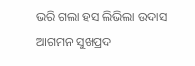ଭରି ଗଲା ହସ ଲିଭିଲା ଉଦାସ
ଆଗମନ ସୁଖପ୍ରଦ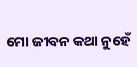ମୋ ଜୀବନ କଥା ନୁହେଁ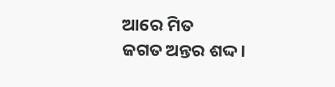ଆରେ ମିତ
ଜଗତ ଅନ୍ତର ଶଦ୍ଦ ।